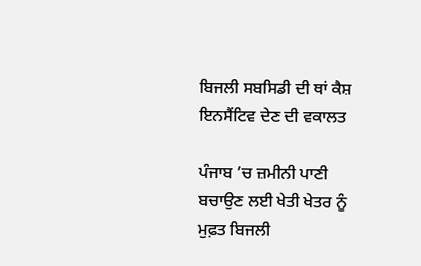ਬਿਜਲੀ ਸਬਸਿਡੀ ਦੀ ਥਾਂ ਕੈਸ਼ ਇਨਸੈਂਟਿਵ ਦੇਣ ਦੀ ਵਕਾਲਤ

ਪੰਜਾਬ ’ਚ ਜ਼ਮੀਨੀ ਪਾਣੀ ਬਚਾਉਣ ਲਈ ਖੇਤੀ ਖੇਤਰ ਨੂੰ ਮੁਫ਼ਤ ਬਿਜਲੀ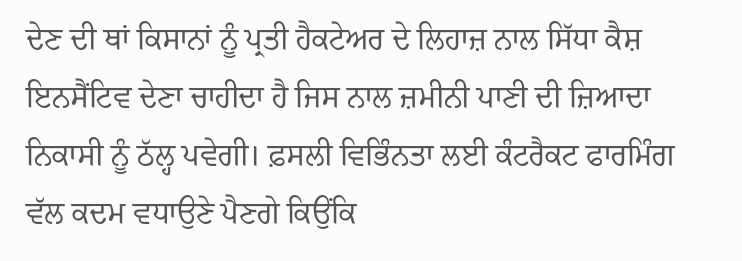ਦੇਣ ਦੀ ਥਾਂ ਕਿਸਾਨਾਂ ਨੂੰ ਪ੍ਰਤੀ ਹੈਕਟੇਅਰ ਦੇ ਲਿਹਾਜ਼ ਨਾਲ ਸਿੱਧਾ ਕੈਸ਼ ਇਨਸੈਂਟਿਵ ਦੇਣਾ ਚਾਹੀਦਾ ਹੈ ਜਿਸ ਨਾਲ ਜ਼ਮੀਨੀ ਪਾਣੀ ਦੀ ਜ਼ਿਆਦਾ ਨਿਕਾਸੀ ਨੂੰ ਠੱਲ੍ਹ ਪਵੇਗੀ। ਫ਼ਸਲੀ ਵਿਭਿੰਨਤਾ ਲਈ ਕੰਟਰੈਕਟ ਫਾਰਮਿੰਗ ਵੱਲ ਕਦਮ ਵਧਾਉਣੇ ਪੈਣਗੇ ਕਿਉਂਕਿ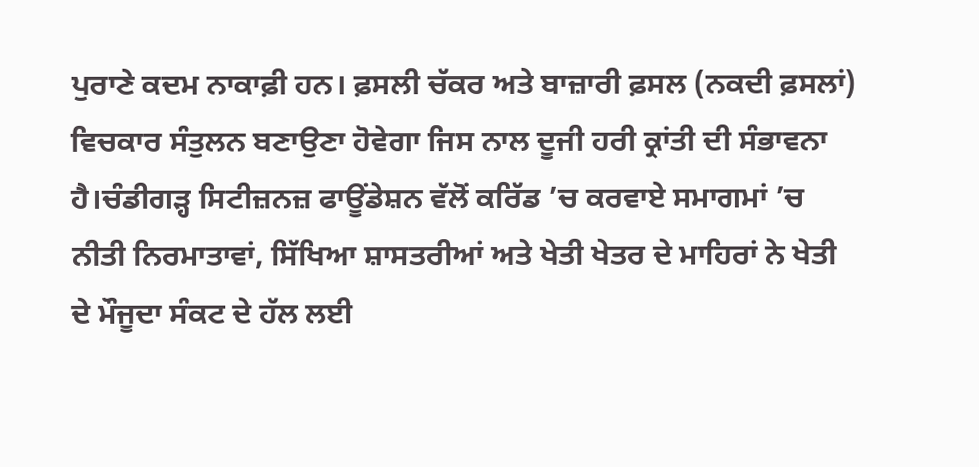ਪੁਰਾਣੇ ਕਦਮ ਨਾਕਾਫ਼ੀ ਹਨ। ਫ਼ਸਲੀ ਚੱਕਰ ਅਤੇ ਬਾਜ਼ਾਰੀ ਫ਼ਸਲ (ਨਕਦੀ ਫ਼ਸਲਾਂ) ਵਿਚਕਾਰ ਸੰਤੁਲਨ ਬਣਾਉਣਾ ਹੋਵੇਗਾ ਜਿਸ ਨਾਲ ਦੂਜੀ ਹਰੀ ਕ੍ਰਾਂਤੀ ਦੀ ਸੰਭਾਵਨਾ ਹੈ।ਚੰਡੀਗੜ੍ਹ ਸਿਟੀਜ਼ਨਜ਼ ਫਾਊਂਡੇਸ਼ਨ ਵੱਲੋਂ ਕਰਿੱਡ ’ਚ ਕਰਵਾਏ ਸਮਾਗਮਾਂ ’ਚ ਨੀਤੀ ਨਿਰਮਾਤਾਵਾਂ, ਸਿੱਖਿਆ ਸ਼ਾਸਤਰੀਆਂ ਅਤੇ ਖੇਤੀ ਖੇਤਰ ਦੇ ਮਾਹਿਰਾਂ ਨੇ ਖੇਤੀ ਦੇ ਮੌਜੂਦਾ ਸੰਕਟ ਦੇ ਹੱਲ ਲਈ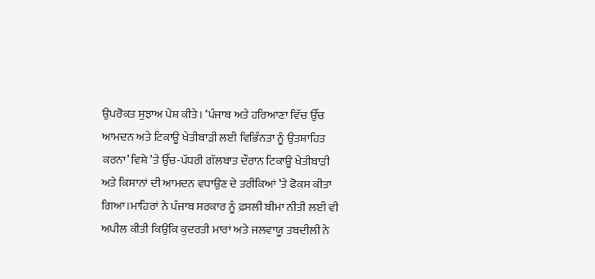ਉਪਰੋਕਤ ਸੁਝਾਅ ਪੇਸ਼ ਕੀਤੇ। ‘ਪੰਜਾਬ ਅਤੇ ਹਰਿਆਣਾ ਵਿੱਚ ਉੱਚ ਆਮਦਨ ਅਤੇ ਟਿਕਾਊ ਖੇਤੀਬਾੜੀ ਲਈ ਵਿਭਿੰਨਤਾ ਨੂੰ ਉਤਸ਼ਾਹਿਤ ਕਰਨਾ’ ਵਿਸ਼ੇ ’ਤੇ ਉੱਚ-ਪੱਧਰੀ ਗੱਲਬਾਤ ਦੌਰਾਨ ਟਿਕਾਊ ਖੇਤੀਬਾੜੀ ਅਤੇ ਕਿਸਾਨਾਂ ਦੀ ਆਮਦਨ ਵਧਾਉਣ ਦੇ ਤਰੀਕਿਆਂ ’ਤੇ ਫੋਕਸ ਕੀਤਾ ਗਿਆ।ਮਾਹਿਰਾਂ ਨੇ ਪੰਜਾਬ ਸਰਕਾਰ ਨੂੰ ਫ਼ਸਲੀ ਬੀਮਾ ਨੀਤੀ ਲਈ ਵੀ ਅਪੀਲ ਕੀਤੀ ਕਿਉਂਕਿ ਕੁਦਰਤੀ ਮਾਰਾਂ ਅਤੇ ਜਲਵਾਯੂ ਤਬਦੀਲੀ ਨੇ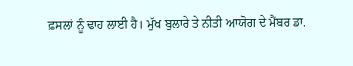ਫ਼ਸਲਾਂ ਨੂੰ ਢਾਹ ਲਾਈ ਹੈ। ਮੁੱਖ ਬੁਲਾਰੇ ਤੇ ਨੀਤੀ ਆਯੋਗ ਦੇ ਮੈਂਬਰ ਡਾ.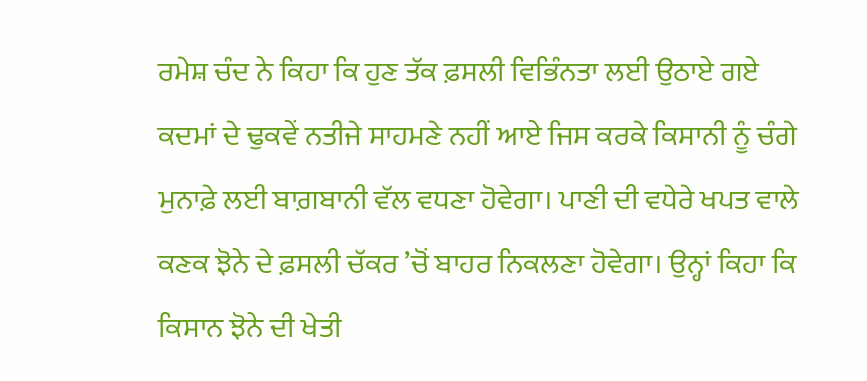ਰਮੇਸ਼ ਚੰਦ ਨੇ ਕਿਹਾ ਕਿ ਹੁਣ ਤੱਕ ਫ਼ਸਲੀ ਵਿਭਿੰਨਤਾ ਲਈ ਉਠਾਏ ਗਏ ਕਦਮਾਂ ਦੇ ਢੁਕਵੇਂ ਨਤੀਜੇ ਸਾਹਮਣੇ ਨਹੀਂ ਆਏ ਜਿਸ ਕਰਕੇ ਕਿਸਾਨੀ ਨੂੰ ਚੰਗੇ ਮੁਨਾਫ਼ੇ ਲਈ ਬਾਗ਼ਬਾਨੀ ਵੱਲ ਵਧਣਾ ਹੋਵੇਗਾ। ਪਾਣੀ ਦੀ ਵਧੇਰੇ ਖਪਤ ਵਾਲੇ ਕਣਕ ਝੋਨੇ ਦੇ ਫ਼ਸਲੀ ਚੱਕਰ ’ਚੋਂ ਬਾਹਰ ਨਿਕਲਣਾ ਹੋਵੇਗਾ। ਉਨ੍ਹਾਂ ਕਿਹਾ ਕਿ ਕਿਸਾਨ ਝੋਨੇ ਦੀ ਖੇਤੀ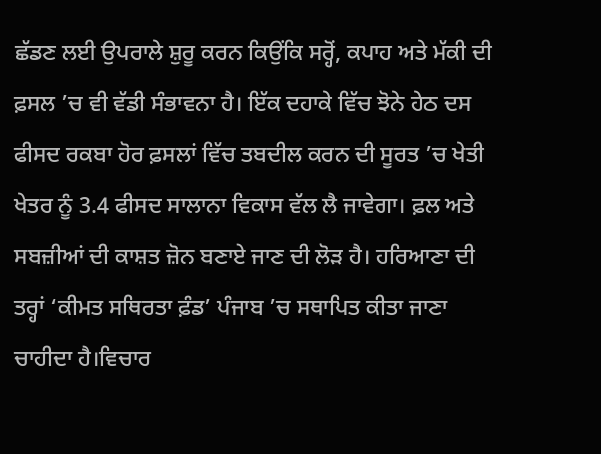ਛੱਡਣ ਲਈ ਉਪਰਾਲੇ ਸ਼ੁਰੂ ਕਰਨ ਕਿਉਂਕਿ ਸਰ੍ਹੋਂ, ਕਪਾਹ ਅਤੇ ਮੱਕੀ ਦੀ ਫ਼ਸਲ ’ਚ ਵੀ ਵੱਡੀ ਸੰਭਾਵਨਾ ਹੈ। ਇੱਕ ਦਹਾਕੇ ਵਿੱਚ ਝੋਨੇ ਹੇਠ ਦਸ ਫੀਸਦ ਰਕਬਾ ਹੋਰ ਫ਼ਸਲਾਂ ਵਿੱਚ ਤਬਦੀਲ ਕਰਨ ਦੀ ਸੂਰਤ ’ਚ ਖੇਤੀ ਖੇਤਰ ਨੂੰ 3.4 ਫੀਸਦ ਸਾਲਾਨਾ ਵਿਕਾਸ ਵੱਲ ਲੈ ਜਾਵੇਗਾ। ਫ਼ਲ ਅਤੇ ਸਬਜ਼ੀਆਂ ਦੀ ਕਾਸ਼ਤ ਜ਼ੋਨ ਬਣਾਏ ਜਾਣ ਦੀ ਲੋੜ ਹੈ। ਹਰਿਆਣਾ ਦੀ ਤਰ੍ਹਾਂ ‘ਕੀਮਤ ਸਥਿਰਤਾ ਫ਼ੰਡ’ ਪੰਜਾਬ ’ਚ ਸਥਾਪਿਤ ਕੀਤਾ ਜਾਣਾ ਚਾਹੀਦਾ ਹੈ।ਵਿਚਾਰ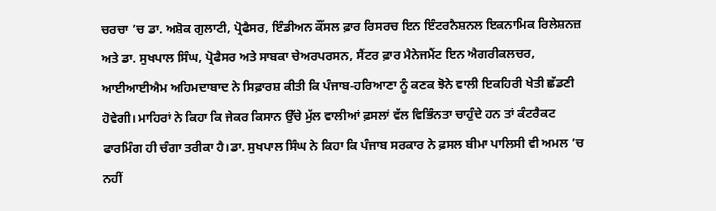ਚਰਚਾ ’ਚ ਡਾ. ਅਸ਼ੋਕ ਗੁਲਾਟੀ, ਪ੍ਰੋਫੈਸਰ, ਇੰਡੀਅਨ ਕੌਂਸਲ ਫ਼ਾਰ ਰਿਸਰਚ ਇਨ ਇੰਟਰਨੈਸ਼ਨਲ ਇਕਨਾਮਿਕ ਰਿਲੇਸ਼ਨਜ਼ ਅਤੇ ਡਾ. ਸੁਖਪਾਲ ਸਿੰਘ, ਪ੍ਰੋਫੈਸਰ ਅਤੇ ਸਾਬਕਾ ਚੇਅਰਪਰਸਨ, ਸੈਂਟਰ ਫ਼ਾਰ ਮੈਨੇਜਮੈਂਟ ਇਨ ਐਗਰੀਕਲਚਰ, ਆਈਆਈਐਮ ਅਹਿਮਦਾਬਾਦ ਨੇ ਸਿਫ਼ਾਰਸ਼ ਕੀਤੀ ਕਿ ਪੰਜਾਬ-ਹਰਿਆਣਾ ਨੂੰ ਕਣਕ ਝੋਨੇ ਵਾਲੀ ਇਕਹਿਰੀ ਖੇਤੀ ਛੱਡਣੀ ਹੋਵੇਗੀ। ਮਾਹਿਰਾਂ ਨੇ ਕਿਹਾ ਕਿ ਜੇਕਰ ਕਿਸਾਨ ਉੱਚੇ ਮੁੱਲ ਵਾਲੀਆਂ ਫ਼ਸਲਾਂ ਵੱਲ ਵਿਭਿੰਨਤਾ ਚਾਹੁੰਦੇ ਹਨ ਤਾਂ ਕੰਟਰੈਕਟ ਫਾਰਮਿੰਗ ਹੀ ਚੰਗਾ ਤਰੀਕਾ ਹੈ।ਡਾ. ਸੁਖਪਾਲ ਸਿੰਘ ਨੇ ਕਿਹਾ ਕਿ ਪੰਜਾਬ ਸਰਕਾਰ ਨੇ ਫ਼ਸਲ ਬੀਮਾ ਪਾਲਿਸੀ ਵੀ ਅਮਲ ’ਚ ਨਹੀਂ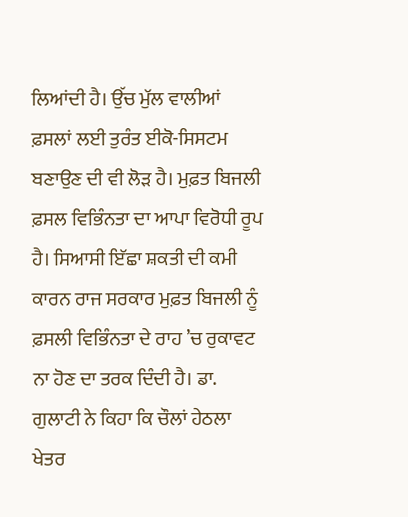ਲਿਆਂਦੀ ਹੈ। ਉੱਚ ਮੁੱਲ ਵਾਲੀਆਂ ਫ਼ਸਲਾਂ ਲਈ ਤੁਰੰਤ ਈਕੋ-ਸਿਸਟਮ ਬਣਾਉਣ ਦੀ ਵੀ ਲੋੜ ਹੈ। ਮੁਫ਼ਤ ਬਿਜਲੀ ਫ਼ਸਲ ਵਿਭਿੰਨਤਾ ਦਾ ਆਪਾ ਵਿਰੋਧੀ ਰੂਪ ਹੈ। ਸਿਆਸੀ ਇੱਛਾ ਸ਼ਕਤੀ ਦੀ ਕਮੀ ਕਾਰਨ ਰਾਜ ਸਰਕਾਰ ਮੁਫ਼ਤ ਬਿਜਲੀ ਨੂੰ ਫ਼ਸਲੀ ਵਿਭਿੰਨਤਾ ਦੇ ਰਾਹ ’ਚ ਰੁਕਾਵਟ ਨਾ ਹੋਣ ਦਾ ਤਰਕ ਦਿੰਦੀ ਹੈ। ਡਾ. ਗੁਲਾਟੀ ਨੇ ਕਿਹਾ ਕਿ ਚੌਲਾਂ ਹੇਠਲਾ ਖੇਤਰ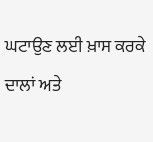ਘਟਾਉਣ ਲਈ ਖ਼ਾਸ ਕਰਕੇ ਦਾਲਾਂ ਅਤੇ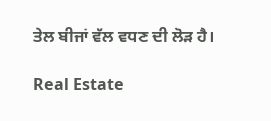ਤੇਲ ਬੀਜਾਂ ਵੱਲ ਵਧਣ ਦੀ ਲੋੜ ਹੈ।

Real Estate